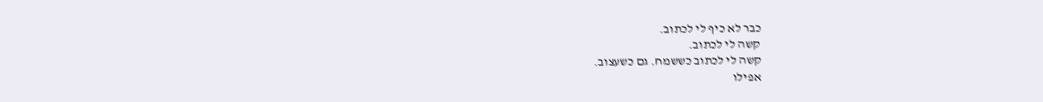כבר לא כיף לי לכתוב.
קשה לי לכתוב.
קשה לי לכתוב כששמח. גם כשעצוב.
אפילו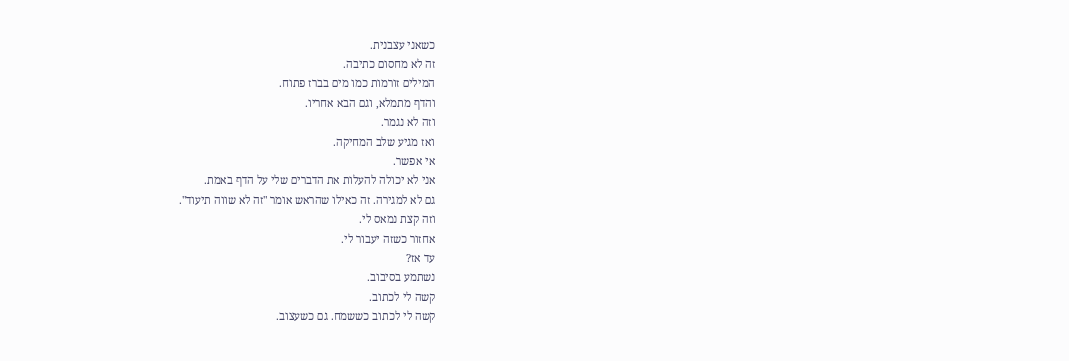כשאני עצבנית.
זה לא מחסום כתיבה.
המילים זורמות כמו מים בברז פתוח.
והדף מתמלא, וגם הבא אחריו.
וזה לא נגמר.
ואז מגיע שלב המחיקה.
אי אפשר.
אני לא יכולה להעלות את הדברים שלי על הדף באמת.
גם לא למגירה. זה כאילו שהראש אומר "זה לא שווה תיעוד".
וזה קצת נמאס לי.
אחזור כשזה יעבור לי.
עד אז?
נשתמע בסיבוב.
קשה לי לכתוב.
קשה לי לכתוב כששמח. גם כשעצוב.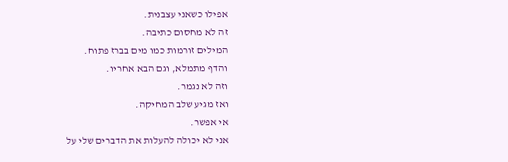אפילו כשאני עצבנית.
זה לא מחסום כתיבה.
המילים זורמות כמו מים בברז פתוח.
והדף מתמלא, וגם הבא אחריו.
וזה לא נגמר.
ואז מגיע שלב המחיקה.
אי אפשר.
אני לא יכולה להעלות את הדברים שלי על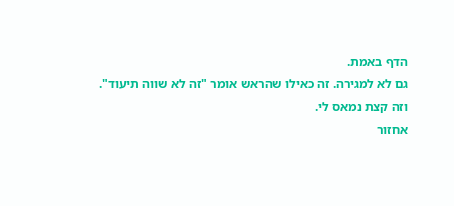הדף באמת.
גם לא למגירה. זה כאילו שהראש אומר "זה לא שווה תיעוד".
וזה קצת נמאס לי.
אחזור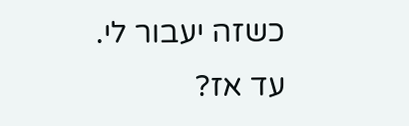כשזה יעבור לי.
עד אז?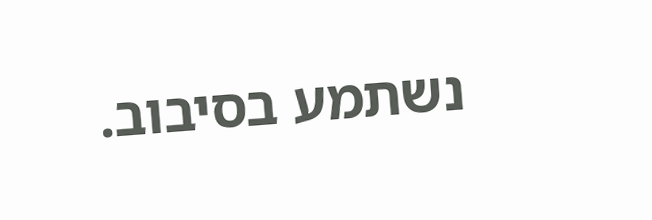נשתמע בסיבוב.